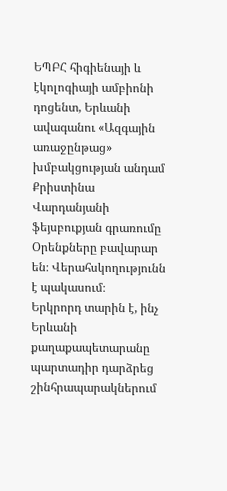ԵՊԲՀ հիգիենայի և էկոլոգիայի ամբիոնի դոցենտ, Երևանի ավագանու «Ազգային առաջընթաց» խմբակցության անդամ Քրիստինա Վարդանյանի ֆեյսբուքյան գրառումը
Օրենքները բավարար են։ Վերահսկողությունն է պակասում։
Երկրորդ տարին է, ինչ Երևանի քաղաքապետարանը պարտադիր դարձրեց շինհրապարակներում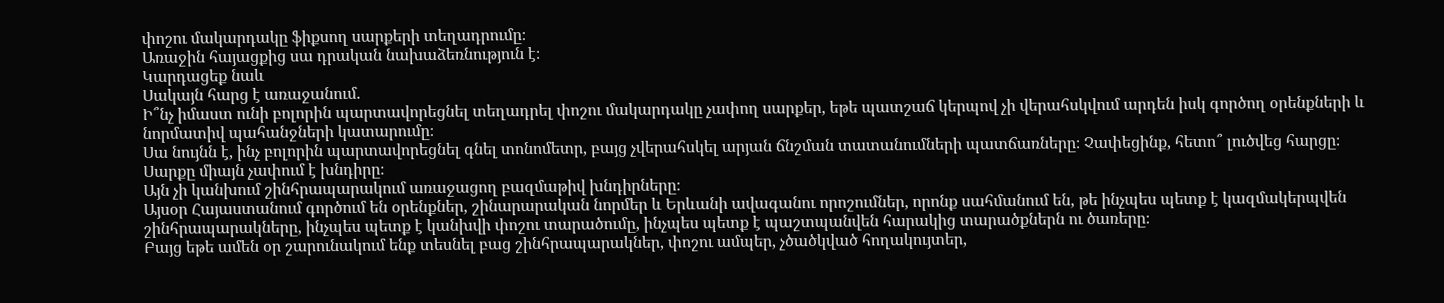փոշու մակարդակը ֆիքսող սարքերի տեղադրումը։
Առաջին հայացքից սա դրական նախաձեռնություն է։
Կարդացեք նաև
Սակայն հարց է առաջանում.
Ի՞նչ իմաստ ունի բոլորին պարտավորեցնել տեղադրել փոշու մակարդակը չափող սարքեր, եթե պատշաճ կերպով չի վերահսկվում արդեն իսկ գործող օրենքների և նորմատիվ պահանջների կատարումը։
Սա նույնն է, ինչ բոլորին պարտավորեցնել գնել տոնոմետր, բայց չվերահսկել արյան ճնշման տատանումների պատճառները։ Չափեցինք, հետո՞ լուծվեց հարցը։
Սարքը միայն չափում է խնդիրը։
Այն չի կանխում շինհրապարակում առաջացող բազմաթիվ խնդիրները։
Այսօր Հայաստանում գործում են օրենքներ, շինարարական նորմեր և Երևանի ավագանու որոշումներ, որոնք սահմանում են, թե ինչպես պետք է կազմակերպվեն շինհրապարակները, ինչպես պետք է կանխվի փոշու տարածումը, ինչպես պետք է պաշտպանվեն հարակից տարածքներն ու ծառերը։
Բայց եթե ամեն օր շարունակում ենք տեսնել բաց շինհրապարակներ, փոշու ամպեր, չծածկված հողակույտեր,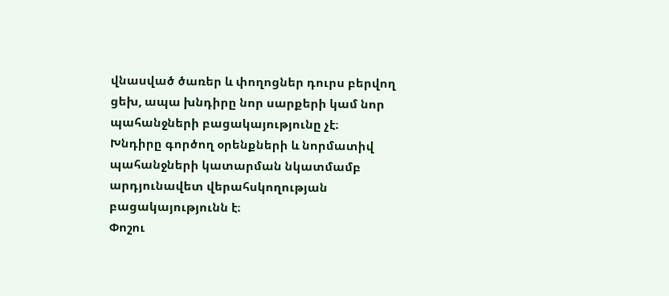վնասված ծառեր և փողոցներ դուրս բերվող ցեխ, ապա խնդիրը նոր սարքերի կամ նոր պահանջների բացակայությունը չէ։
Խնդիրը գործող օրենքների և նորմատիվ պահանջների կատարման նկատմամբ արդյունավետ վերահսկողության բացակայությունն է։
Փոշու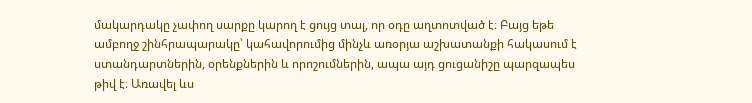մակարդակը չափող սարքը կարող է ցույց տալ, որ օդը աղտոտված է։ Բայց եթե ամբողջ շինհրապարակը՝ կահավորումից մինչև առօրյա աշխատանքի հակասում է ստանդարտներին, օրենքներին և որոշումներին, ապա այդ ցուցանիշը պարզապես թիվ է։ Առավել ևս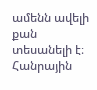ամենն ավելի քան տեսանելի է։
Հանրային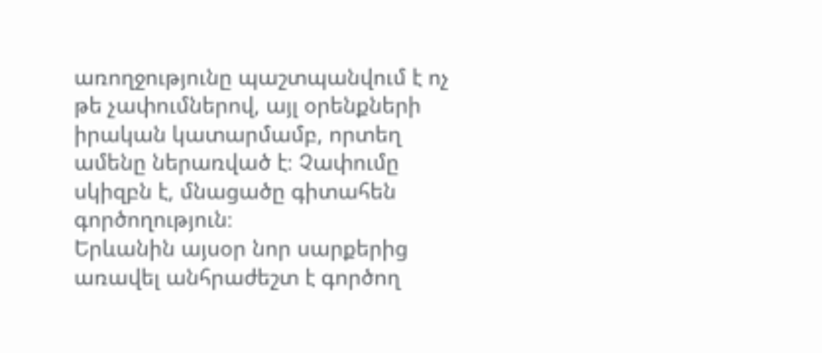առողջությունը պաշտպանվում է ոչ թե չափումներով, այլ օրենքների իրական կատարմամբ, որտեղ ամենը ներառված է։ Չափումը սկիզբն է, մնացածը գիտահեն գործողություն։
Երևանին այսօր նոր սարքերից առավել անհրաժեշտ է գործող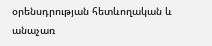օրենսդրության հետևողական և անաչառ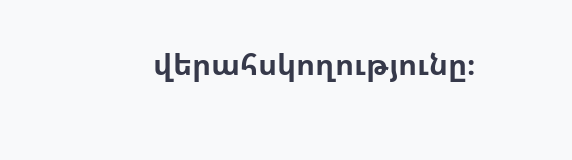վերահսկողությունը։